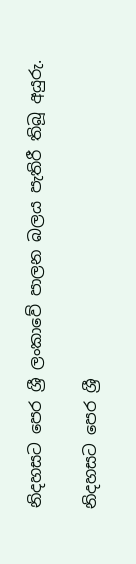නිදහසට පෙර ශ්‍රී ලංකාවේ පාලන බලය පැතිරී තිබූ අයුරු.

නිදහසට පෙර ශ්‍රී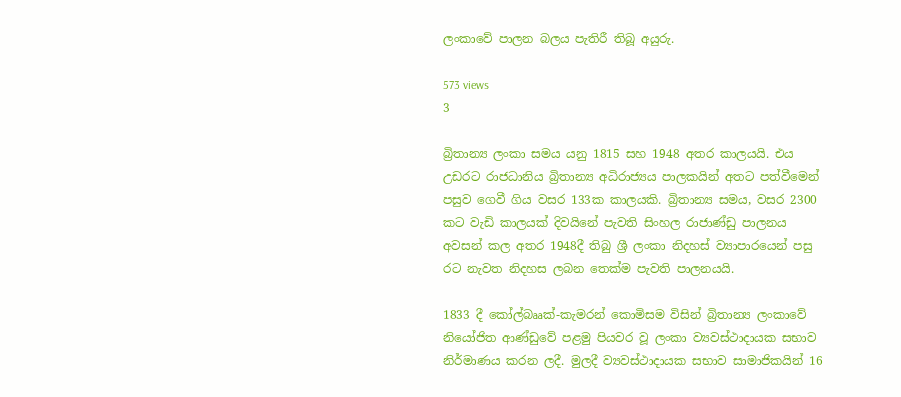ලංකාවේ පාලන බලය පැතිරී තිබූ අයුරු.

573 views
3

බ්‍රිතාන්‍ය ලංකා සමය යනු 1815 සහ 1948 අතර කාලයයි. එය උඩරට රාජධානිය බ්‍රිතාන්‍ය අධිරාජ්‍යය පාලකයින් අතට පත්වීමෙන් පසුව ගෙවී ගිය වසර 133ක කාලයකි. බ්‍රිතාන්‍ය සමය, වසර 2300 කට වැඩි කාලයක් දිවයිනේ පැවති සිංහල රාජාණ්ඩු පාලනය අවසන් කල අතර 1948දී තිබු ශ්‍රී ලංකා නිදහස් ව්‍යාපාරයෙන් පසු රට නැවත නිදහස ලබන තෙක්ම පැවති පාලනයයි.

1833 දී කෝල්බෲක්-කැමරන් කොමිසම විසින් බ්‍රිතාන්‍ය ලංකාවේ නියෝජිත ආණ්ඩුවේ පළමු පියවර වූ ලංකා ව්‍යවස්ථාදායක සභාව නිර්මාණය කරන ලදී. මුලදී ව්‍යවස්ථාදායක සභාව සාමාජිකයින් 16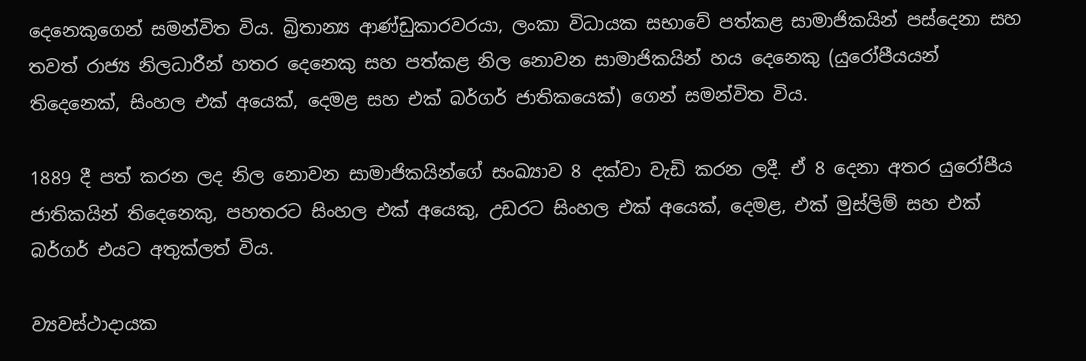දෙනෙකුගෙන් සමන්විත විය. බ්‍රිතාන්‍ය ආණ්ඩුකාරවරයා, ලංකා විධායක සභාවේ පත්කළ සාමාජිකයින් පස්දෙනා සහ තවත් රාජ්‍ය නිලධාරීන් හතර දෙනෙකු සහ පත්කළ නිල නොවන සාමාජිකයින් හය දෙනෙකු (යුරෝපීයයන් තිදෙනෙක්, සිංහල එක් අයෙක්, දෙමළ සහ එක් බර්ගර් ජාතිකයෙක්) ගෙන් සමන්විත විය.

1889 දී පත් කරන ලද නිල නොවන සාමාජිකයින්ගේ සංඛ්‍යාව 8 දක්වා වැඩි කරන ලදී. ඒ 8 දෙනා අතර යුරෝපීය ජාතිකයින් තිදෙනෙකු, පහතරට සිංහල එක් අයෙකු, උඩරට සිංහල එක් අයෙක්, දෙමළ, එක් මුස්ලිම් සහ එක් බර්ගර් එයට අතුක්ලත් විය.

ව්‍යවස්ථාදායක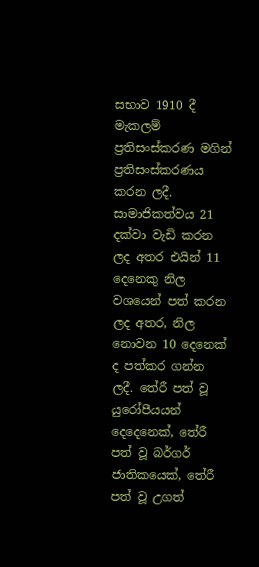සභාව 1910 දී මැකලම් ප්‍රතිසංස්කරණ මගින් ප්‍රතිසංස්කරණය කරන ලදී. සාමාජිකත්වය 21 දක්වා වැඩි කරන ලද අතර එයින් 11 දෙනෙකු නිල වශයෙන් පත් කරන ලද අතර, නිල නොවන 10 දෙනෙක් ද පත්කර ගන්න ලදී. තේරී පත් වූ යුරෝපීයයන් දෙදෙනෙක්, තේරී පත් වූ බර්ගර් ජාතිකයෙක්, තේරී පත් වූ උගත්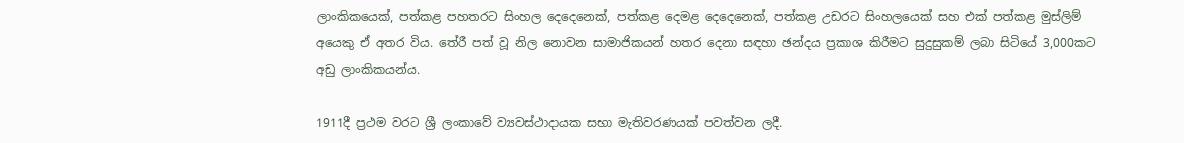ලාංකිකයෙක්, පත්කළ පහතරට සිංහල දෙදෙනෙක්, පත්කළ දෙමළ දෙදෙනෙක්, පත්කළ උඩරට සිංහලයෙක් සහ එක් පත්කළ මුස්ලිම් අයෙකු ඒ අතර විය. තේරී පත් වූ නිල නොවන සාමාජිකයන් හතර දෙනා සඳහා ඡන්දය ප්‍රකාශ කිරීමට සුදුසුකම් ලබා සිටියේ 3,000කට අඩු ලාංකිකයන්ය.

1911දී ප්‍රථම වරට ශ්‍රී ලංකාවේ ව්‍යවස්ථාදායක සභා මැතිවරණයක් පවත්වන ලදී.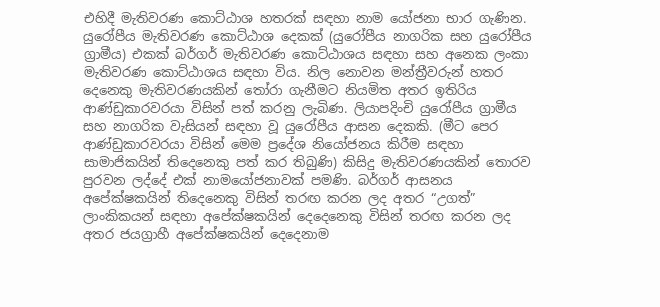එහිදී මැතිවරණ කොට්ඨාශ හතරක් සඳහා නාම යෝජනා භාර ගැණින. යුරෝපීය මැතිවරණ කොට්ඨාශ දෙකක් (යුරෝපීය නාගරික සහ යුරෝපීය ග්‍රාමීය) එකක් බර්ගර් මැතිවරණ කොට්ඨාශය සඳහා සහ අනෙක ලංකා මැතිවරණ කොට්ඨාශය සඳහා විය. නිල නොවන මන්ත්‍රීවරුන් හතර දෙනෙකු මැතිවරණයකින් තෝරා ගැනීමට නියමිත අතර ඉතිරිය ආණ්ඩුකාරවරයා විසින් පත් කරනු ලැබිණ. ලියාපදිංචි යුරෝපීය ග්‍රාමීය සහ නාගරික වැසියන් සඳහා වූ යුරෝපීය ආසන දෙකකි. (මීට පෙර ආණ්ඩුකාරවරයා විසින් මෙම ප්‍රදේශ නියෝජනය කිරීම සඳහා සාමාජිකයින් තිදෙනෙකු පත් කර තිබුණි) කිසිදු මැතිවරණයකින් තොරව පුරවන ලද්දේ එක් නාමයෝජනාවක් පමණි. බර්ගර් ආසනය අපේක්ෂකයින් තිදෙනෙකු විසින් තරඟ කරන ලද අතර “උගත්” ලාංකිකයන් සඳහා අපේක්ෂකයින් දෙදෙනෙකු විසින් තරඟ කරන ලද අතර ජයග්‍රාහී අපේක්ෂකයින් දෙදෙනාම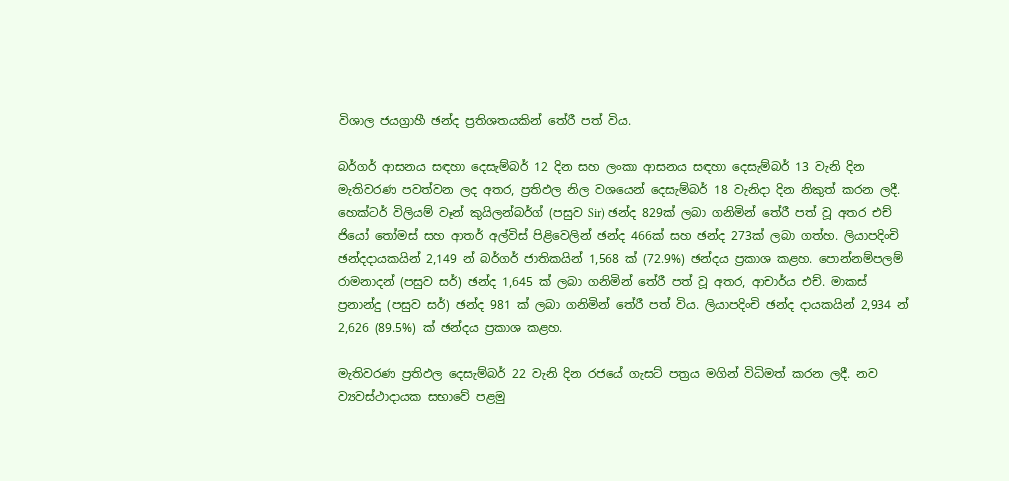විශාල ජයග්‍රාහී ඡන්ද ප්‍රතිශතයකින් තේරී පත් විය.

බර්ගර් ආසනය සඳහා දෙසැම්බර් 12 දින සහ ලංකා ආසනය සඳහා දෙසැම්බර් 13 වැනි දින මැතිවරණ පවත්වන ලද අතර, ප්‍රතිඵල නිල වශයෙන් දෙසැම්බර් 18 වැනිදා දින නිකුත් කරන ලදී. හෙක්ටර් විලියම් වෑන් කුයිලන්බර්ග් (පසුව Sir) ඡන්ද 829ක් ලබා ගනිමින් තේරී පත් වූ අතර එච් ජියෝ තෝමස් සහ ආතර් අල්විස් පිළිවෙලින් ඡන්ද 466ක් සහ ඡන්ද 273ක් ලබා ගත්හ. ලියාපදිංචි ඡන්දදායකයින් 2,149 න් බර්ගර් ජාතිකයින් 1,568 ක් (72.9%) ඡන්දය ප්‍රකාශ කළහ. පොන්නම්පලම් රාමනාදන් (පසුව සර්) ඡන්ද 1,645 ක් ලබා ගනිමින් තේරී පත් වූ අතර, ආචාර්ය එච්. මාකස් ප්‍රනාන්දු (පසුව සර්) ඡන්ද 981 ක් ලබා ගනිමින් තේරී පත් විය. ලියාපදිංචි ඡන්ද දායකයින් 2,934 න් 2,626 (89.5%) ක් ඡන්දය ප්‍රකාශ කළහ.

මැතිවරණ ප්‍රතිඵල දෙසැම්බර් 22 වැනි දින රජයේ ගැසට් පත්‍රය මගින් විධිමත් කරන ලදී. නව ව්‍යවස්ථාදායක සභාවේ පළමු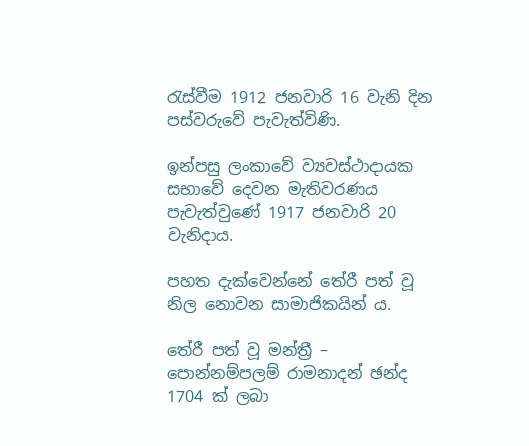රැස්වීම 1912 ජනවාරි 16 වැනි දින පස්වරුවේ පැවැත්විණි.

ඉන්පසු ලංකාවේ ව්‍යවස්ථාදායක සභාවේ දෙවන මැතිවරණය පැවැත්වුණේ 1917 ජනවාරි 20 වැනිදාය.

පහත දැක්වෙන්නේ තේරී පත් වූ නිල නොවන සාමාජිකයින් ය.

තේරී පත් වූ මන්ත්‍රී – පොන්නම්පලම් රාමනාදන් ඡන්ද 1704 ක් ලබා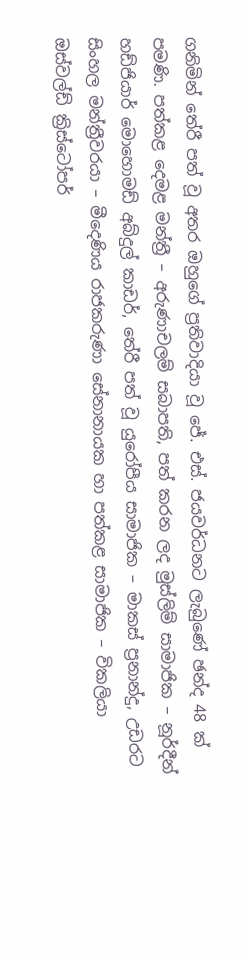ගනිමින් තේරී පත් වූ අතර ඔහුගේ ප්‍රතිවාදියා වූ ජේ. එස්. ජයවර්ධනට ලැබුණේ ඡන්ද 48 ක් පමණි. පත්කළ දෙමළ මන්ත්‍රී – අරුණාචලම් සබාපති, පත් කරන ලද මුස්ලිම් සාමාජික – නූර්දීන් හඩ්ජියාර් මොහොමඩ් අබ්දුල් කාඩර්, තේරී පත් වූ යුරෝපීය සාමාජික – මාකස් ප්‍රනාන්දු, උඩරට සිංහල මන්ත්‍රීවරයා – මීදෙණිය රාජකරුණා සේනානායක හා පත්කළ සාමාජික – විකලියා ඔස්වල්ඩ් ක්‍රිස්ටෝපර්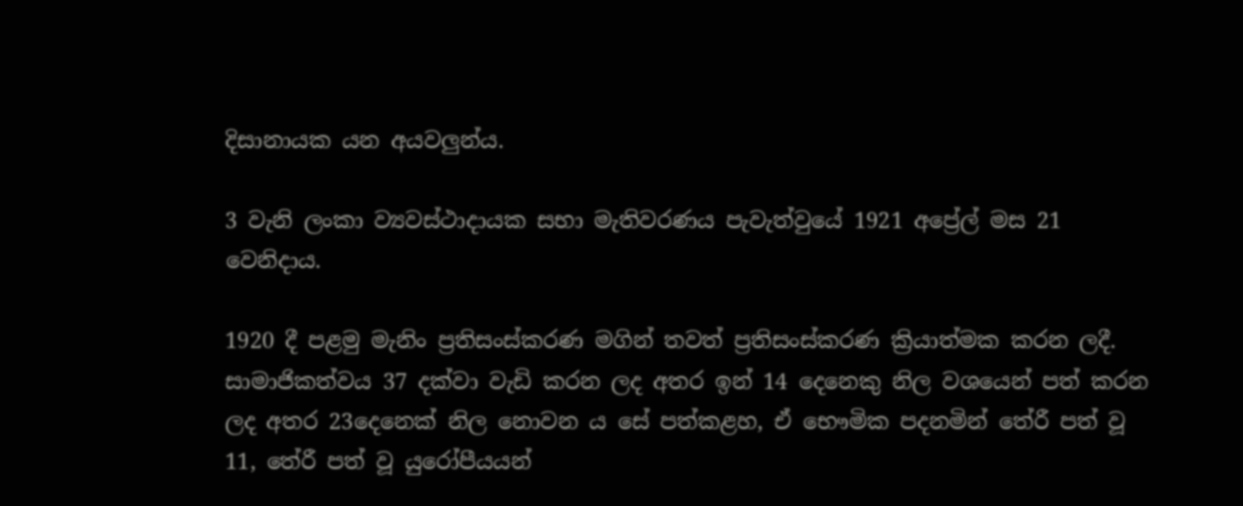දිසානායක යන අයවලුන්ය.

3 වැනි ලංකා ව්‍යවස්ථාදායක සභා මැතිවරණය පැවැත්වුයේ 1921 අප්‍රේල් මස 21 වෙනිදාය.

1920 දී පළමු මැනිං ප්‍රතිසංස්කරණ මගින් තවත් ප්‍රතිසංස්කරණ ක්‍රියාත්මක කරන ලදී. සාමාජිකත්වය 37 දක්වා වැඩි කරන ලද අතර ඉන් 14 දෙනෙකු නිල වශයෙන් පත් කරන ලද අතර 23දෙනෙක් නිල නොවන ය සේ පත්කළහ, ඒ භෞමික පදනමින් තේරී පත් වූ 11, තේරී පත් වූ යුරෝපීයයන්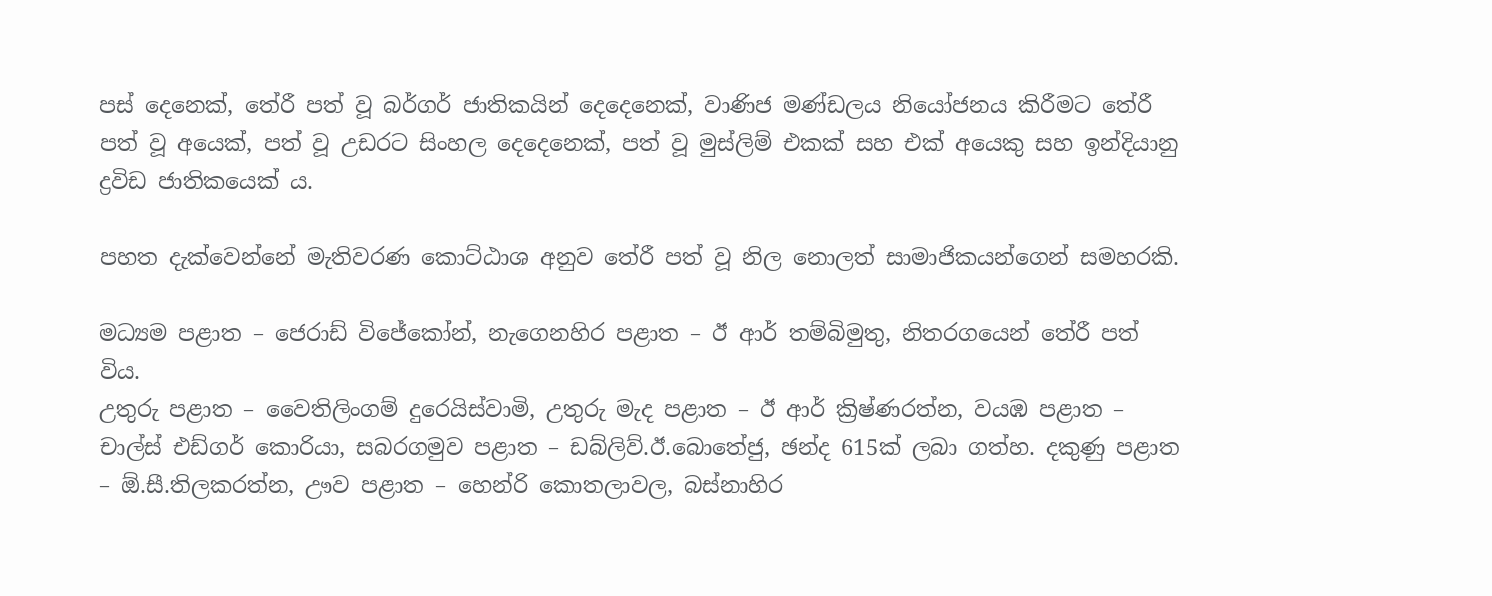පස් දෙනෙක්, තේරී පත් වූ බර්ගර් ජාතිකයින් දෙදෙනෙක්, වාණිජ මණ්ඩලය නියෝජනය කිරීමට තේරී පත් වූ අයෙක්, පත් වූ උඩරට සිංහල දෙදෙනෙක්, පත් වූ මුස්ලිම් එකක් සහ එක් අයෙකු සහ ඉන්දියානු ද්‍රවිඩ ජාතිකයෙක් ය.

පහත දැක්වෙන්නේ මැතිවරණ කොට්ඨාශ අනුව තේරී පත් වූ නිල නොලත් සාමාජිකයන්ගෙන් සමහරකි.

මධ්‍යම පළාත – ජෙරාඩ් විජේකෝන්, නැගෙනහිර පළාත – ඊ ආර් තම්බිමුතු, නිතරගයෙන් තේරී පත් විය.
උතුරු පළාත – වෛතිලිංගම් දුරෙයිස්වාමි, උතුරු මැද පළාත – ඊ ආර් ක්‍රිෂ්ණරත්න, වයඹ පළාත – චාල්ස් එඩ්ගර් කොරියා, සබරගමුව පළාත – ඩබ්ලිව්.ඊ.බොතේජු, ඡන්ද 615ක් ලබා ගත්හ. දකුණු පළාත – ඕ.සී.තිලකරත්න, ඌව පළාත – හෙන්රි කොතලාවල, බස්නාහිර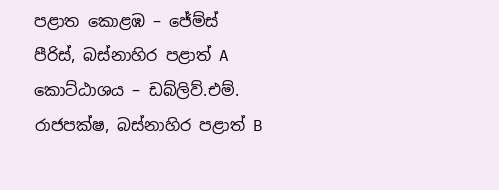පළාත කොළඹ – ජේම්ස් පීරිස්, බස්නාහිර පළාත් A කොට්ඨාශය – ඩබ්ලිව්.එම්. රාජපක්ෂ, බස්නාහිර පළාත් B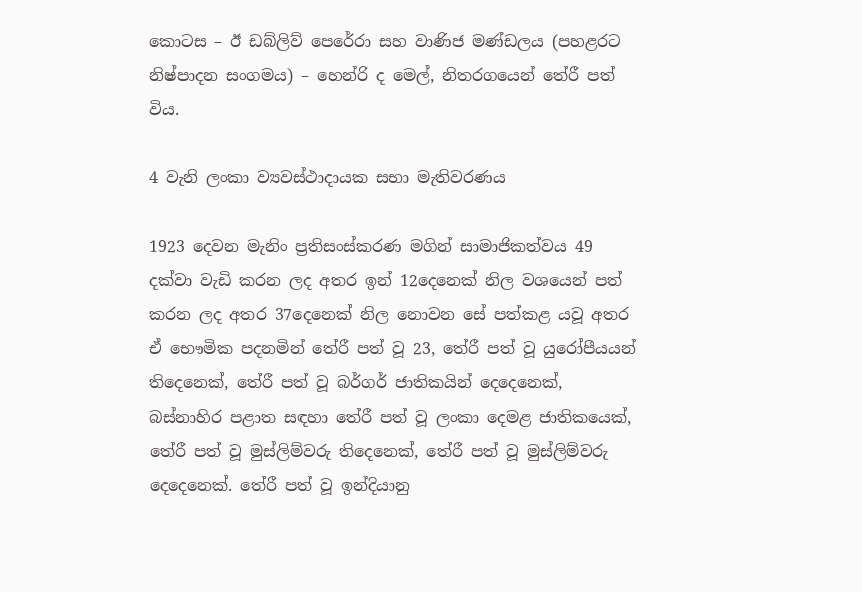කොටස – ඊ ඩබ්ලිව් පෙරේරා සහ වාණිජ මණ්ඩලය (පහළරට නිෂ්පාදන සංගමය) – හෙන්රි ද මෙල්, නිතරගයෙන් තේරී පත් විය.

4 වැනි ලංකා ව්‍යවස්ථාදායක සභා මැතිවරණය

1923 දෙවන මැනිං ප්‍රතිසංස්කරණ මගින් සාමාජිකත්වය 49 දක්වා වැඩි කරන ලද අතර ඉන් 12දෙනෙක් නිල වශයෙන් පත් කරන ලද අතර 37දෙනෙක් නිල නොවන සේ පත්කළ යවූ අතර ඒ භෞමික පදනමින් තේරී පත් වූ 23, තේරී පත් වූ යුරෝපීයයන් තිදෙනෙක්, තේරී පත් වූ බර්ගර් ජාතිකයින් දෙදෙනෙක්, බස්නාහිර පළාත සඳහා තේරී පත් වූ ලංකා දෙමළ ජාතිකයෙක්, තේරී පත් වූ මුස්ලිම්වරු තිදෙනෙක්, තේරී පත් වූ මුස්ලිම්වරු දෙදෙනෙක්. තේරී පත් වූ ඉන්දියානු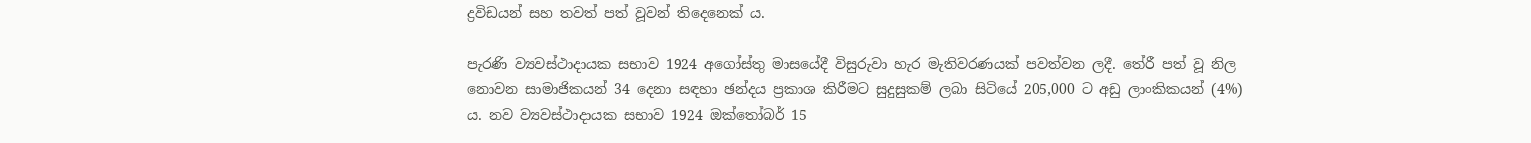ද්‍රවිඩයන් සහ තවත් පත් වූවන් තිදෙනෙක් ය.

පැරණි ව්‍යවස්ථාදායක සභාව 1924 අගෝස්තු මාසයේදී විසුරුවා හැර මැතිවරණයක් පවත්වන ලදී. තේරී පත් වූ නිල නොවන සාමාජිකයන් 34 දෙනා සඳහා ඡන්දය ප්‍රකාශ කිරීමට සුදුසුකම් ලබා සිටියේ 205,000 ට අඩු ලාංකිකයන් (4%) ය. නව ව්‍යවස්ථාදායක සභාව 1924 ඔක්තෝබර් 15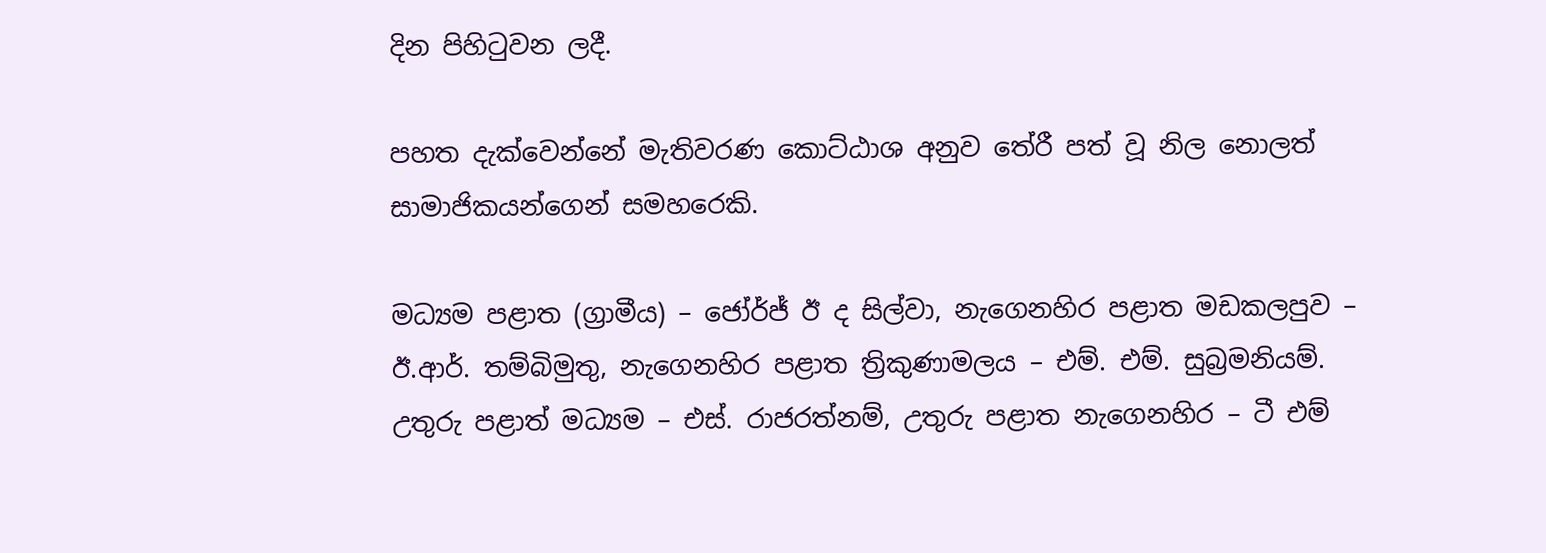දින පිහිටුවන ලදී.

පහත දැක්වෙන්නේ මැතිවරණ කොට්ඨාශ අනුව තේරී පත් වූ නිල නොලත් සාමාජිකයන්ගෙන් සමහරෙකි.

මධ්‍යම පළාත (ග්‍රාමීය) – ජෝර්ජ් ඊ ද සිල්වා, නැගෙනහිර පළාත මඩකලපුව – ඊ.ආර්. තම්බිමුතු, නැගෙනහිර පළාත ත්‍රිකුණාමලය – එම්. එම්. සුබ්‍රමනියම්.
උතුරු පළාත් මධ්‍යම – එස්. රාජරත්නම්, උතුරු පළාත නැගෙනහිර – ටී එම්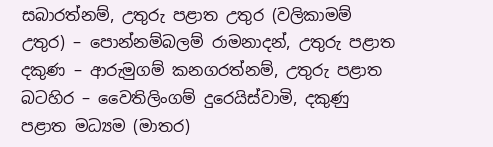සබාරත්නම්, උතුරු පළාත උතුර (වලිකාමම් උතුර) – පොන්නම්බලම් රාමනාදන්, උතුරු පළාත දකුණ – ආරුමුගම් කනගරත්නම්, උතුරු පළාත බටහිර – වෛතිලිංගම් දුරෙයිස්වාමි, දකුණු පළාත මධ්‍යම (මාතර)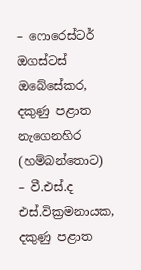– ෆොරෙස්ටර් ඔගස්ටස් ඔබේසේකර, දකුණු පළාත නැගෙනහිර (හම්බන්තොට) – වී.එස්.ද එස්.වික්‍රමනායක, දකුණු පළාත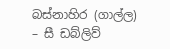බස්නාහිර (ගාල්ල) – සී ඩබ්ලිව්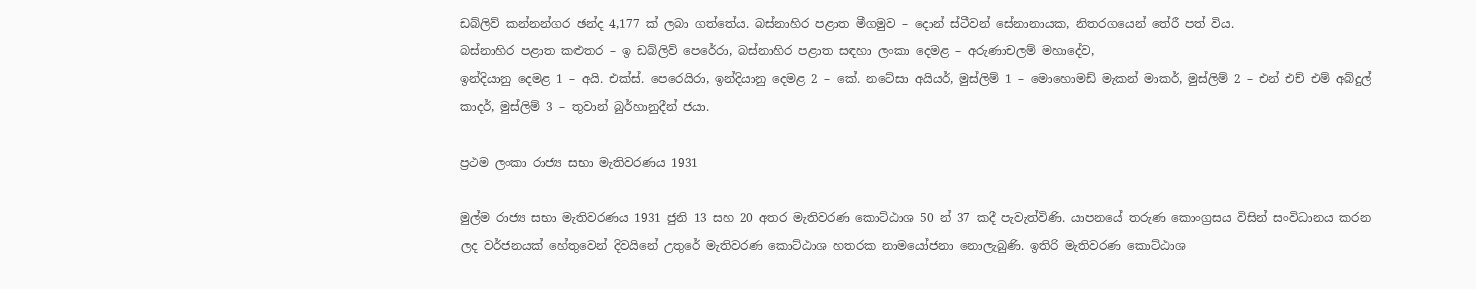ඩබ්ලිව් කන්නන්ගර ඡන්ද 4,177 ක් ලබා ගත්තේය. බස්නාහිර පළාත මීගමුව – දොන් ස්ටීවන් සේනානායක, නිතරගයෙන් තේරී පත් විය.
බස්නාහිර පළාත කළුතර – ඉ ඩබ්ලිව් පෙරේරා, බස්නාහිර පළාත සඳහා ලංකා දෙමළ – අරුණාචලම් මහාදේව,
ඉන්දියානු දෙමළ 1 – අයි. එක්ස්. පෙරෙයිරා, ඉන්දියානු දෙමළ 2 – කේ. නටේසා අයියර්, මුස්ලිම් 1 – මොහොමඩ් මැකන් මාකර්, මුස්ලිම් 2 – එන් එච් එම් අබ්දුල් කාදර්, මුස්ලිම් 3 – තුවාන් බුර්හානුදීන් ජයා.

ප්‍රථම ලංකා රාජ්‍ය සභා මැතිවරණය 1931

මුල්ම රාජ්‍ය සභා මැතිවරණය 1931 ජුනි 13 සහ 20 අතර මැතිවරණ කොට්ඨාශ 50 න් 37 කදී පැවැත්විණි. යාපනයේ තරුණ කොංග්‍රසය විසින් සංවිධානය කරන ලද වර්ජනයක් හේතුවෙන් දිවයිනේ උතුරේ මැතිවරණ කොට්ඨාශ හතරක නාමයෝජනා නොලැබුණි. ඉතිරි මැතිවරණ කොට්ඨාශ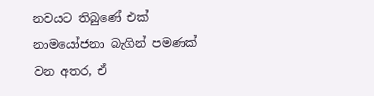නවයට තිබුණේ එක් නාමයෝජනා බැගින් පමණක් වන අතර, ඒ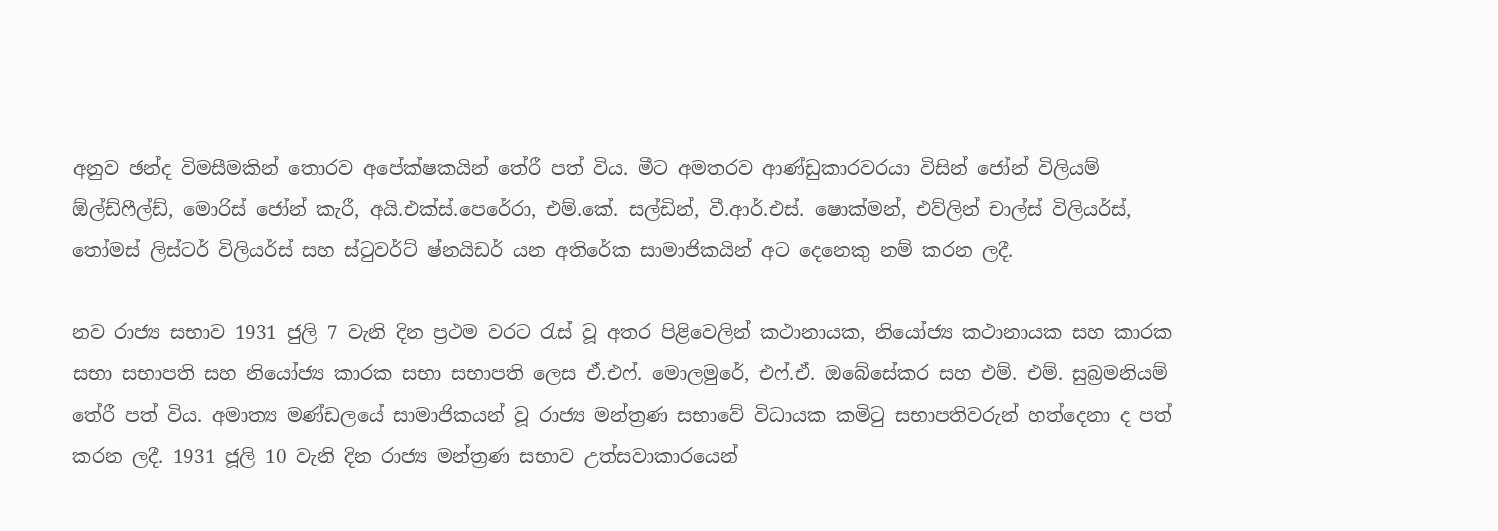අනුව ඡන්ද විමසීමකින් තොරව අපේක්ෂකයින් තේරී පත් විය. මීට අමතරව ආණ්ඩුකාරවරයා විසින් ජෝන් විලියම් ඕල්ඩ්ෆීල්ඩ්, මොරිස් ජෝන් කැරී, අයි.එක්ස්.පෙරේරා, එම්.කේ. සල්ඩින්, වී.ආර්.එස්. ෂොක්මන්, එව්ලින් චාල්ස් විලියර්ස්, තෝමස් ලිස්ටර් විලියර්ස් සහ ස්ටුවර්ට් ෂ්නයිඩර් යන අතිරේක සාමාජිකයින් අට දෙනෙකු නම් කරන ලදී.

නව රාජ්‍ය සභාව 1931 ජුලි 7 වැනි දින ප්‍රථම වරට රැස් වූ අතර පිළිවෙලින් කථානායක, නියෝජ්‍ය කථානායක සහ කාරක සභා සභාපති සහ නියෝජ්‍ය කාරක සභා සභාපති ලෙස ඒ.එෆ්. මොලමුරේ, එෆ්.ඒ. ඔබේසේකර සහ එම්. එම්. සුබ්‍රමනියම් තේරී පත් විය. අමාත්‍ය මණ්ඩලයේ සාමාජිකයන් වූ රාජ්‍ය මන්ත්‍රණ සභාවේ විධායක කමිටු සභාපතිවරුන් හත්දෙනා ද පත් කරන ලදී. 1931 ජූලි 10 වැනි දින රාජ්‍ය මන්ත්‍රණ සභාව උත්සවාකාරයෙන්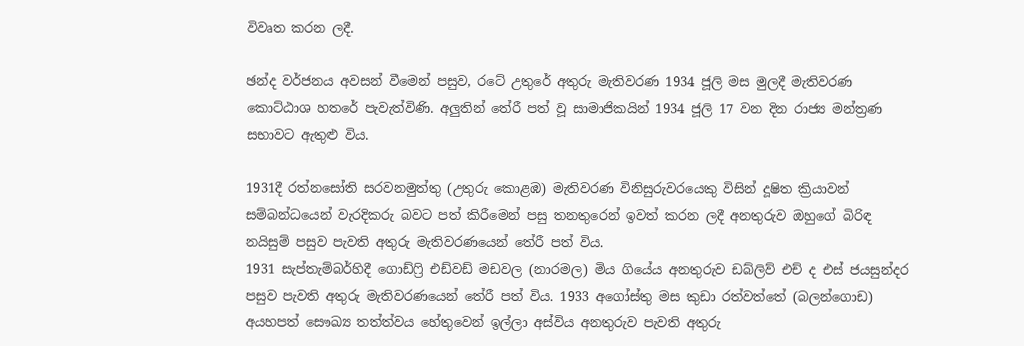විවෘත කරන ලදී.

ඡන්ද වර්ජනය අවසන් වීමෙන් පසුව, රටේ උතුරේ අතුරු මැතිවරණ 1934 ජූලි මස මුලදී මැතිවරණ කොට්ඨාශ හතරේ පැවැත්විණි. අලුතින් තේරී පත් වූ සාමාජිකයින් 1934 ජූලි 17 වන දින රාජ්‍ය මන්ත්‍රණ සභාවට ඇතුළු විය.

1931දී රත්නසෝති සරවනමුත්තු (උතුරු කොළඹ) මැතිවරණ විනිසුරුවරයෙකු විසින් දූෂිත ක්‍රියාවන් සම්බන්ධයෙන් වැරදිකරු බවට පත් කිරීමෙන් පසු තනතුරෙන් ඉවත් කරන ලදී අනතුරුව ඔහුගේ බිරිඳ නයිසුම් පසුව පැවති අතුරු මැතිවරණයෙන් තේරී පත් විය.
1931 සැප්තැම්බර්හිදී ගොඩ්ෆ්‍රි එඩ්වඩ් මඩවල (නාරමල) මිය ගියේය අනතුරුව ඩබ්ලිව් එච් ද එස් ජයසුන්දර පසුව පැවති අතුරු මැතිවරණයෙන් තේරී පත් විය. 1933 අගෝස්තු මස කුඩා රත්වත්තේ (බලන්ගොඩ) අයහපත් සෞඛ්‍ය තත්ත්වය හේතුවෙන් ඉල්ලා අස්විය අනතුරුව පැවති අතුරු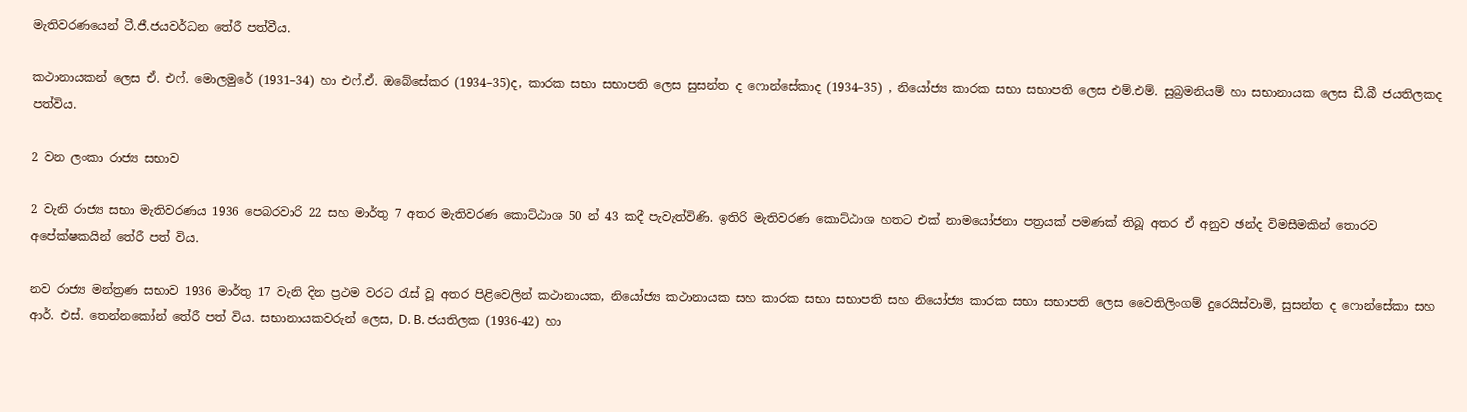මැතිවරණයෙන් ටී.ජී.ජයවර්ධන තේරී පත්වීය.

කථානායකන් ලෙස ඒ. එෆ්. මොලමුරේ (1931–34) හා එෆ්.ඒ. ඔබේසේකර (1934–35)ද, කාරක සභා සභාපති ලෙස සුසන්ත ද ෆොන්සේකාද (1934–35) , නියෝජ්‍ය කාරක සභා සභාපති ලෙස එම්.එම්. සුබ්‍රමනියම් හා සභානායක ලෙස ඩී.බී ජයතිලකද පත්විය.

2 වන ලංකා රාජ්‍ය සභාව

2 වැනි රාජ්‍ය සභා මැතිවරණය 1936 පෙබරවාරි 22 සහ මාර්තු 7 අතර මැතිවරණ කොට්ඨාශ 50 න් 43 කදී පැවැත්විණි. ඉතිරි මැතිවරණ කොට්ඨාශ හතට එක් නාමයෝජනා පත්‍රයක් පමණක් තිබූ අතර ඒ අනුව ඡන්ද විමසීමකින් තොරව අපේක්ෂකයින් තේරී පත් විය.

නව රාජ්‍ය මන්ත්‍රණ සභාව 1936 මාර්තු 17 වැනි දින ප්‍රථම වරට රැස් වූ අතර පිළිවෙලින් කථානායක, නියෝජ්‍ය කථානායක සහ කාරක සභා සභාපති සහ නියෝජ්‍ය කාරක සභා සභාපති ලෙස වෛතිලිංගම් දුරෙයිස්වාමි, සුසන්ත ද ෆොන්සේකා සහ ආර්. එස්. තෙන්නකෝන් තේරී පත් විය. සභානායකවරුන් ලෙස, D. B. ජයතිලක (1936-42) හා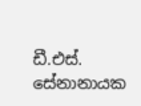ඩී.එස්. සේනානායක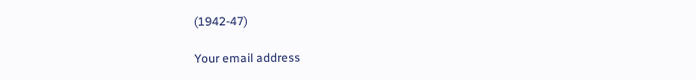(1942-47)

Your email address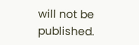will not be published.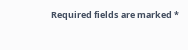Required fields are marked *